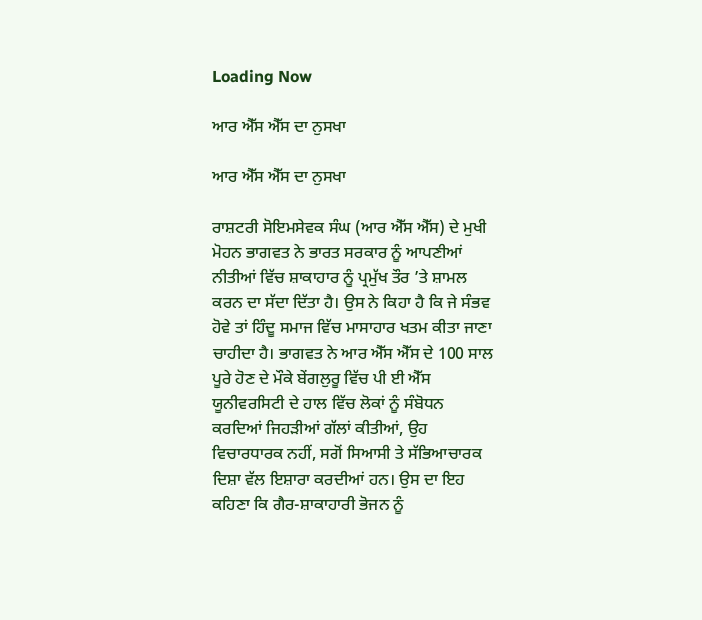Loading Now

ਆਰ ਐੱਸ ਐੱਸ ਦਾ ਨੁਸਖਾ

ਆਰ ਐੱਸ ਐੱਸ ਦਾ ਨੁਸਖਾ

ਰਾਸ਼ਟਰੀ ਸੋਇਮਸੇਵਕ ਸੰਘ (ਆਰ ਐੱਸ ਐੱਸ) ਦੇ ਮੁਖੀ ਮੋਹਨ ਭਾਗਵਤ ਨੇ ਭਾਰਤ ਸਰਕਾਰ ਨੂੰ ਆਪਣੀਆਂ ਨੀਤੀਆਂ ਵਿੱਚ ਸ਼ਾਕਾਹਾਰ ਨੂੰ ਪ੍ਰਮੁੱਖ ਤੌਰ ’ਤੇ ਸ਼ਾਮਲ ਕਰਨ ਦਾ ਸੱਦਾ ਦਿੱਤਾ ਹੈ। ਉਸ ਨੇ ਕਿਹਾ ਹੈ ਕਿ ਜੇ ਸੰਭਵ ਹੋਵੇ ਤਾਂ ਹਿੰਦੂ ਸਮਾਜ ਵਿੱਚ ਮਾਸਾਹਾਰ ਖਤਮ ਕੀਤਾ ਜਾਣਾ ਚਾਹੀਦਾ ਹੈ। ਭਾਗਵਤ ਨੇ ਆਰ ਐੱਸ ਐੱਸ ਦੇ 100 ਸਾਲ ਪੂਰੇ ਹੋਣ ਦੇ ਮੌਕੇ ਬੇਂਗਲੁਰੂ ਵਿੱਚ ਪੀ ਈ ਐੱਸ ਯੂਨੀਵਰਸਿਟੀ ਦੇ ਹਾਲ ਵਿੱਚ ਲੋਕਾਂ ਨੂੰ ਸੰਬੋਧਨ ਕਰਦਿਆਂ ਜਿਹੜੀਆਂ ਗੱਲਾਂ ਕੀਤੀਆਂ, ਉਹ ਵਿਚਾਰਧਾਰਕ ਨਹੀਂ, ਸਗੋਂ ਸਿਆਸੀ ਤੇ ਸੱਭਿਆਚਾਰਕ ਦਿਸ਼ਾ ਵੱਲ ਇਸ਼ਾਰਾ ਕਰਦੀਆਂ ਹਨ। ਉਸ ਦਾ ਇਹ ਕਹਿਣਾ ਕਿ ਗੈਰ-ਸ਼ਾਕਾਹਾਰੀ ਭੋਜਨ ਨੂੰ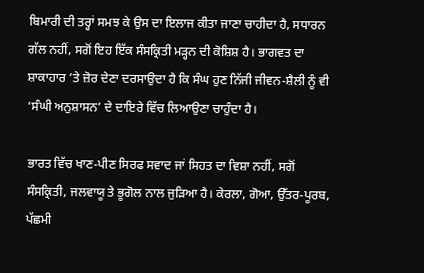ਬਿਮਾਰੀ ਦੀ ਤਰ੍ਹਾਂ ਸਮਝ ਕੇ ਉਸ ਦਾ ਇਲਾਜ ਕੀਤਾ ਜਾਣਾ ਚਾਹੀਦਾ ਹੈ, ਸਧਾਰਨ ਗੱਲ ਨਹੀਂ, ਸਗੋਂ ਇਹ ਇੱਕ ਸੰਸਕ੍ਰਿਤੀ ਮੜ੍ਹਨ ਦੀ ਕੋਸ਼ਿਸ਼ ਹੈ। ਭਾਗਵਤ ਦਾ ਸ਼ਾਕਾਹਾਰ ’ਤੇ ਜ਼ੋਰ ਦੇਣਾ ਦਰਸਾਉਦਾ ਹੈ ਕਿ ਸੰਘ ਹੁਣ ਨਿੱਜੀ ਜੀਵਨ-ਸ਼ੈਲੀ ਨੂੰ ਵੀ ‘ਸੰਘੀ ਅਨੁਸ਼ਾਸਨ’ ਦੇ ਦਾਇਰੇ ਵਿੱਚ ਲਿਆਉਣਾ ਚਾਹੁੰਦਾ ਹੈ।

ਭਾਰਤ ਵਿੱਚ ਖਾਣ-ਪੀਣ ਸਿਰਫ ਸਵਾਦ ਜਾਂ ਸਿਹਤ ਦਾ ਵਿਸ਼ਾ ਨਹੀਂ, ਸਗੋਂ ਸੰਸਕ੍ਰਿਤੀ, ਜਲਵਾਯੂ ਤੇ ਭੂਗੋਲ ਨਾਲ ਜੁੜਿਆ ਹੈ। ਕੇਰਲਾ, ਗੋਆ, ਉੱਤਰ-ਪੂਰਬ, ਪੱਛਮੀ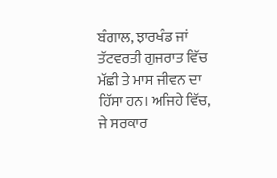ਬੰਗਾਲ, ਝਾਰਖੰਡ ਜਾਂ ਤੱਟਵਰਤੀ ਗੁਜਰਾਤ ਵਿੱਚ ਮੱਛੀ ਤੇ ਮਾਸ ਜੀਵਨ ਦਾ ਹਿੱਸਾ ਹਨ। ਅਜਿਹੇ ਵਿੱਚ, ਜੇ ਸਰਕਾਰ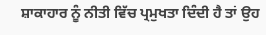ਸ਼ਾਕਾਹਾਰ ਨੂੰ ਨੀਤੀ ਵਿੱਚ ਪ੍ਰਮੁਖਤਾ ਦਿੰਦੀ ਹੈ ਤਾਂ ਉਹ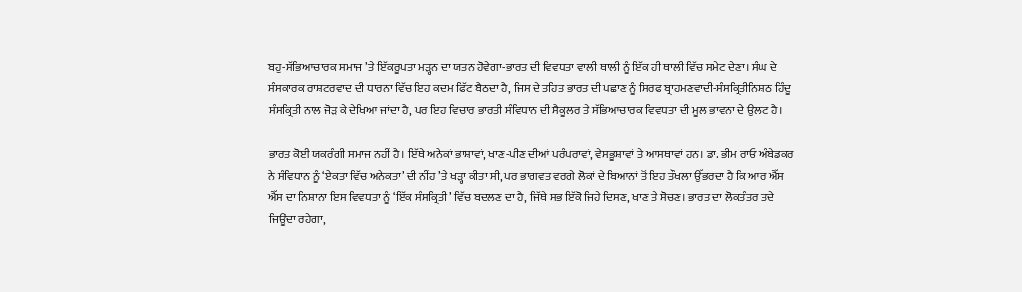ਬਹੁ-ਸੱਭਿਆਚਾਰਕ ਸਮਾਜ ’ਤੇ ਇੱਕਰੂਪਤਾ ਮੜ੍ਹਨ ਦਾ ਯਤਨ ਹੋਵੇਗਾ-ਭਾਰਤ ਦੀ ਵਿਵਧਤਾ ਵਾਲੀ ਥਾਲੀ ਨੂੰ ਇੱਕ ਹੀ ਥਾਲੀ ਵਿੱਚ ਸਮੇਟ ਦੇਣਾ। ਸੰਘ ਦੇ ਸੰਸਕਾਰਕ ਰਾਸ਼ਟਰਵਾਦ ਦੀ ਧਾਰਨਾ ਵਿੱਚ ਇਹ ਕਦਮ ਫਿੱਟ ਬੈਠਦਾ ਹੈ, ਜਿਸ ਦੇ ਤਹਿਤ ਭਾਰਤ ਦੀ ਪਛਾਣ ਨੂੰ ਸਿਰਫ ਬ੍ਰਾਹਮਣਵਾਦੀ-ਸੰਸਕ੍ਰਿਤੀਨਿਸ਼ਠ ਹਿੰਦੂ ਸੰਸਕ੍ਰਿਤੀ ਨਾਲ ਜੋੜ ਕੇ ਦੇਖਿਆ ਜਾਂਦਾ ਹੈ, ਪਰ ਇਹ ਵਿਚਾਰ ਭਾਰਤੀ ਸੰਵਿਧਾਨ ਦੀ ਸੈਕੂਲਰ ਤੇ ਸੱਭਿਆਚਾਰਕ ਵਿਵਧਤਾ ਦੀ ਮੂਲ ਭਾਵਨਾ ਦੇ ਉਲਟ ਹੈ।

ਭਾਰਤ ਕੋਈ ਯਕਰੰਗੀ ਸਮਾਜ ਨਹੀਂ ਹੈ। ਇੱਥੇ ਅਨੇਕਾਂ ਭਾਸ਼ਾਵਾਂ, ਖਾਣ-ਪੀਣ ਦੀਆਂ ਪਰੰਪਰਾਵਾਂ, ਵੇਸਭੂਸ਼ਾਵਾਂ ਤੇ ਆਸਥਾਵਾਂ ਹਨ। ਡਾ. ਭੀਮ ਰਾਓ ਅੰਬੇਡਕਰ ਨੇ ਸੰਵਿਧਾਨ ਨੂੰ ‘ਏਕਤਾ ਵਿੱਚ ਅਨੇਕਤਾ’ ਦੀ ਨੀਂਹ ’ਤੇ ਖੜ੍ਹਾ ਕੀਤਾ ਸੀ, ਪਰ ਭਾਗਵਤ ਵਰਗੇ ਲੋਕਾਂ ਦੇ ਬਿਆਨਾਂ ਤੋਂ ਇਹ ਤੌਖਲਾ ਉੱਭਰਦਾ ਹੈ ਕਿ ਆਰ ਐੱਸ ਐੱਸ ਦਾ ਨਿਸ਼ਾਨਾ ਇਸ ਵਿਵਧਤਾ ਨੂੰ ‘ਇੱਕ ਸੰਸਕ੍ਰਿਤੀ’ ਵਿੱਚ ਬਦਲਣ ਦਾ ਹੈ, ਜਿੱਥੇ ਸਭ ਇੱਕੋ ਜਿਹੇ ਦਿਸਣ, ਖਾਣ ਤੇ ਸੋਚਣ। ਭਾਰਤ ਦਾ ਲੋਕਤੰਤਰ ਤਦੇ ਜਿਊਂਦਾ ਰਹੇਗਾ,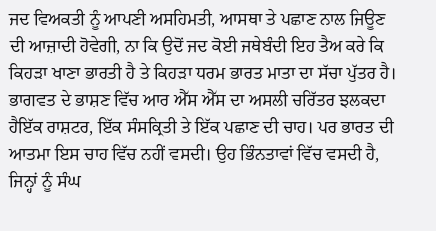ਜਦ ਵਿਅਕਤੀ ਨੂੰ ਆਪਣੀ ਅਸਹਿਮਤੀ, ਆਸਥਾ ਤੇ ਪਛਾਣ ਨਾਲ ਜਿਊਣ ਦੀ ਆਜ਼ਾਦੀ ਹੋਵੇਗੀ, ਨਾ ਕਿ ਉਦੋਂ ਜਦ ਕੋਈ ਜਥੇਬੰਦੀ ਇਹ ਤੈਅ ਕਰੇ ਕਿ ਕਿਹੜਾ ਖਾਣਾ ਭਾਰਤੀ ਹੈ ਤੇ ਕਿਹੜਾ ਧਰਮ ਭਾਰਤ ਮਾਤਾ ਦਾ ਸੱਚਾ ਪੁੱਤਰ ਹੈ। ਭਾਗਵਤ ਦੇ ਭਾਸ਼ਣ ਵਿੱਚ ਆਰ ਐੱਸ ਐੱਸ ਦਾ ਅਸਲੀ ਚਰਿੱਤਰ ਝਲਕਦਾ ਹੈਇੱਕ ਰਾਸ਼ਟਰ, ਇੱਕ ਸੰਸਕ੍ਰਿਤੀ ਤੇ ਇੱਕ ਪਛਾਣ ਦੀ ਚਾਹ। ਪਰ ਭਾਰਤ ਦੀ ਆਤਮਾ ਇਸ ਚਾਹ ਵਿੱਚ ਨਹੀਂ ਵਸਦੀ। ਉਹ ਭਿੰਨਤਾਵਾਂ ਵਿੱਚ ਵਸਦੀ ਹੈ, ਜਿਨ੍ਹਾਂ ਨੂੰ ਸੰਘ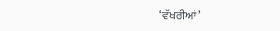‘ਵੱਖਰੀਆਂ’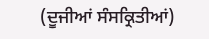(ਦੂਜੀਆਂ ਸੰਸਕ੍ਰਿਤੀਆਂ)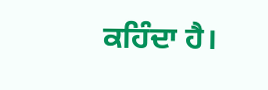ਕਹਿੰਦਾ ਹੈ।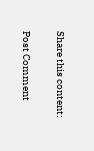Share this content:

Post Comment